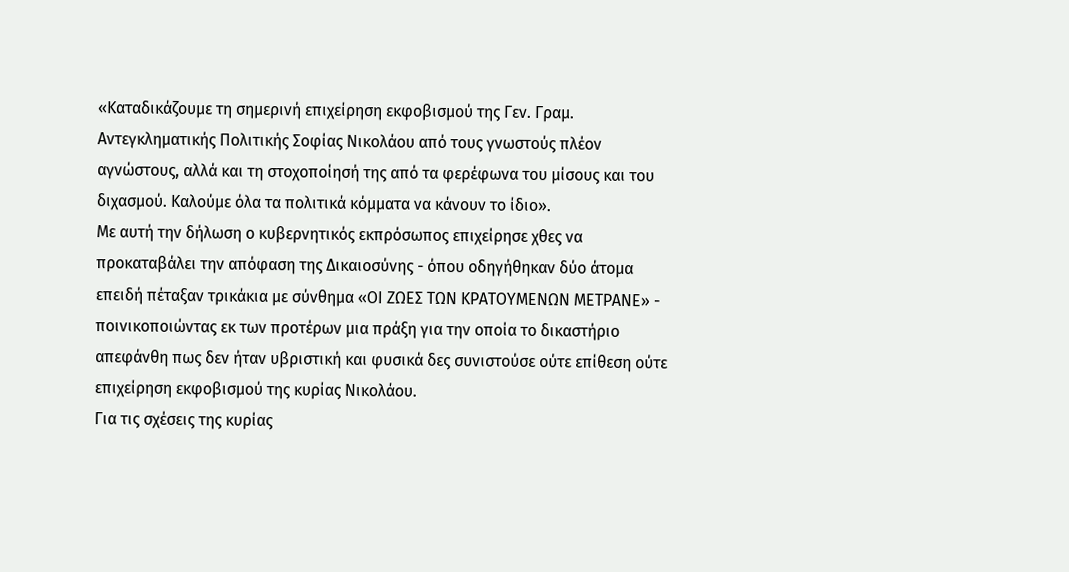«Καταδικάζουμε τη σημερινή επιχείρηση εκφοβισμού της Γεν. Γραμ. Αντεγκληματικής Πολιτικής Σοφίας Νικολάου από τους γνωστούς πλέον αγνώστους, αλλά και τη στοχοποίησή της από τα φερέφωνα του μίσους και του διχασμού. Καλούμε όλα τα πολιτικά κόμματα να κάνουν το ίδιο».
Με αυτή την δήλωση ο κυβερνητικός εκπρόσωπος επιχείρησε χθες να προκαταβάλει την απόφαση της Δικαιοσύνης - όπου οδηγήθηκαν δύο άτομα επειδή πέταξαν τρικάκια με σύνθημα «ΟΙ ΖΩΕΣ ΤΩΝ ΚΡΑΤΟΥΜΕΝΩΝ ΜΕΤΡΑΝΕ» - ποινικοποιώντας εκ των προτέρων μια πράξη για την οποία το δικαστήριο απεφάνθη πως δεν ήταν υβριστική και φυσικά δες συνιστούσε ούτε επίθεση ούτε επιχείρηση εκφοβισμού της κυρίας Νικολάου.
Για τις σχέσεις της κυρίας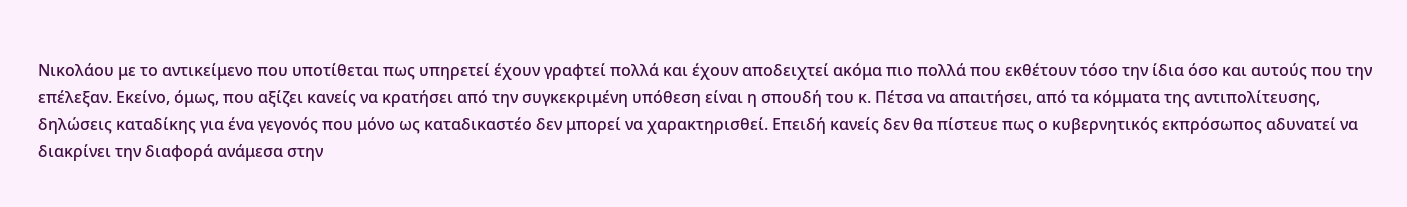Νικολάου με το αντικείμενο που υποτίθεται πως υπηρετεί έχουν γραφτεί πολλά και έχουν αποδειχτεί ακόμα πιο πολλά που εκθέτουν τόσο την ίδια όσο και αυτούς που την επέλεξαν. Εκείνο, όμως, που αξίζει κανείς να κρατήσει από την συγκεκριμένη υπόθεση είναι η σπουδή του κ. Πέτσα να απαιτήσει, από τα κόμματα της αντιπολίτευσης, δηλώσεις καταδίκης για ένα γεγονός που μόνο ως καταδικαστέο δεν μπορεί να χαρακτηρισθεί. Επειδή κανείς δεν θα πίστευε πως ο κυβερνητικός εκπρόσωπος αδυνατεί να διακρίνει την διαφορά ανάμεσα στην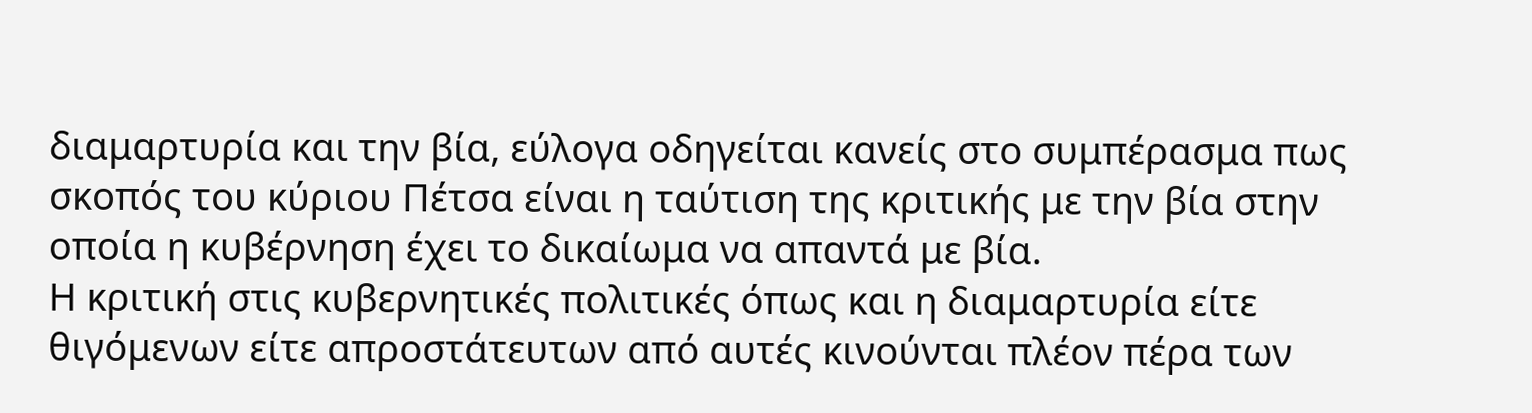διαμαρτυρία και την βία, εύλογα οδηγείται κανείς στο συμπέρασμα πως σκοπός του κύριου Πέτσα είναι η ταύτιση της κριτικής με την βία στην οποία η κυβέρνηση έχει το δικαίωμα να απαντά με βία.
Η κριτική στις κυβερνητικές πολιτικές όπως και η διαμαρτυρία είτε θιγόμενων είτε απροστάτευτων από αυτές κινούνται πλέον πέρα των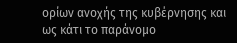ορίων ανοχής της κυβέρνησης και ως κάτι το παράνομο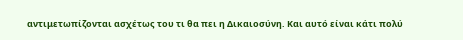αντιμετωπίζονται ασχέτως του τι θα πει η Δικαιοσύνη. Και αυτό είναι κάτι πολύ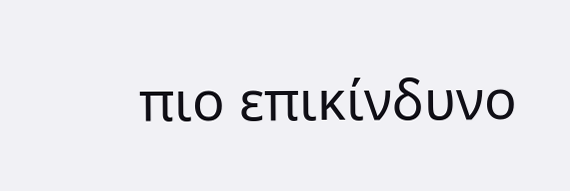πιο επικίνδυνο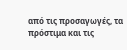από τις προσαγωγές, τα πρόστιμα και τις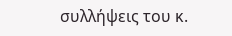συλλήψεις του κ.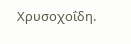Χρυσοχοΐδη.